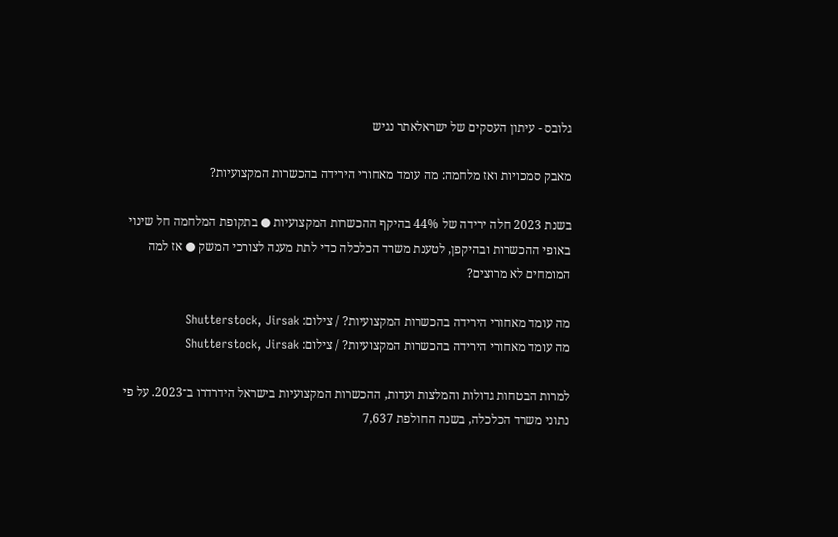גלובס - עיתון העסקים של ישראלאתר נגיש

מאבק סמכויות ואז מלחמה: מה עומד מאחורי הירידה בהכשרות המקצועיות?

בשנת 2023 חלה ירידה של 44% בהיקף ההכשרות המקצועיות ● בתקופת המלחמה חל שינוי באופי ההכשרות ובהיקפן, לטענת משרד הכלכלה כדי לתת מענה לצורכי המשק ● אז למה המומחים לא מרוצים?

מה עומד מאחורי הירידה בהכשרות המקצועיות? / צילום: Shutterstock, Jirsak
מה עומד מאחורי הירידה בהכשרות המקצועיות? / צילום: Shutterstock, Jirsak

למרות הבטחות גדולות והמלצות ועדות, ההכשרות המקצועיות בישראל הידרדרו ב־2023. על פי נתוני משרד הכלכלה, בשנה החולפת 7,637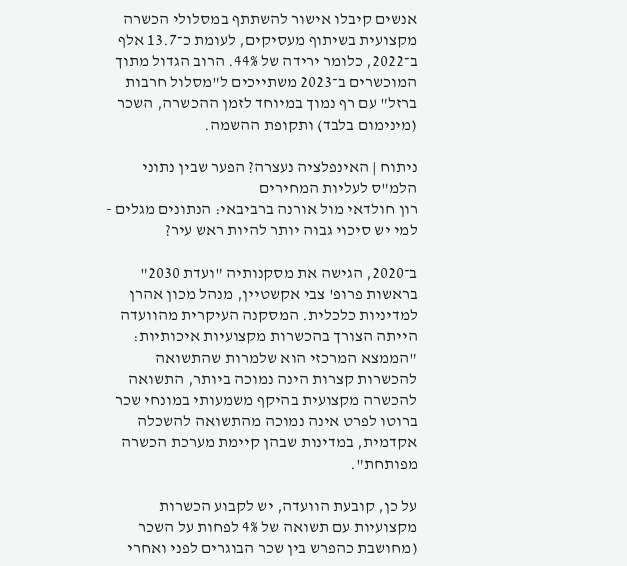אנשים קיבלו אישור להשתתף במסלולי הכשרה מקצועית בשיתוף מעסיקים, לעומת כ־13.7 אלף ב־2022, כלומר ירידה של 44%. הרוב הגדול מתוך המוכשרים ב־2023 משתייכים ל"מסלול חרבות ברזל" עם רף נמוך במיוחד לזמן ההכשרה, השכר (מינימום בלבד) ותקופת ההשמה.

ניתוח | האינפלציה נעצרה? הפער שבין נתוני הלמ"ס לעליות המחירים
רון חולדאי מול אורנה ברביבאי: הנתונים מגלים - למי יש סיכוי גבוה יותר להיות ראש עיר?

ב־2020, הגישה את מסקנותיה "ועדת 2030" בראשות פרופ' צבי אקשטיין, מנהל מכון אהרן למדיניות כלכלית. המסקנה העיקרית מהוועדה הייתה הצורך בהכשרות מקצועיות איכותיות: "הממצא המרכזי הוא שלמרות שהתשואה להכשרות קצרות הינה נמוכה ביותר, התשואה להכשרה מקצועית בהיקף משמעותי במונחי שכר ברוטו לפרט אינה נמוכה מהתשואה להשכלה אקדמית, במדינות שבהן קיימת מערכת הכשרה מפותחת".

על כן, קובעת הוועדה, יש לקבוע הכשרות מקצועיות עם תשואה של 4% לפחות על השכר (מחושבת כהפרש בין שכר הבוגרים לפני ואחרי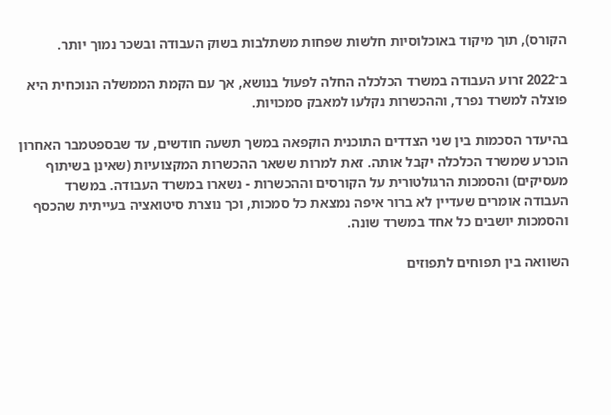הקורס), תוך מיקוד באוכלוסיות חלשות שפחות משתלבות בשוק העבודה ובשכר נמוך יותר.

ב־2022 זרוע העבודה במשרד הכלכלה החלה לפעול בנושא, אך עם הקמת הממשלה הנוכחית היא פוצלה למשרד נפרד, וההכשרות נקלעו למאבק סמכויות.

בהיעדר הסכמות בין שני הצדדים התוכנית הוקפאה במשך תשעה חודשים, עד שבספטמבר האחרון הוכרע שמשרד הכלכלה יקבל אותה. זאת למרות ששאר ההכשרות המקצועיות (שאינן בשיתוף מעסיקים) והסמכות הרגולטורית על הקורסים וההכשרות - נשארו במשרד העבודה. במשרד העבודה אומרים שעדיין לא ברור איפה נמצאת כל סמכות, וכך נוצרת סיטואציה בעייתית שהכסף והסמכות יושבים כל אחד במשרד שונה.

השוואה בין תפוחים לתפוזים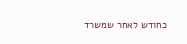כחודש לאחר שמשרד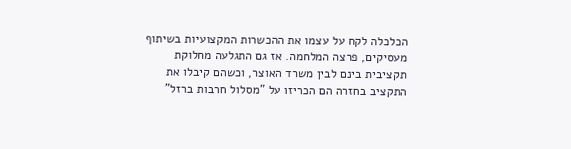הכלכלה לקח על עצמו את ההכשרות המקצועיות בשיתוף מעסיקים, פרצה המלחמה. אז גם התגלעה מחלוקת תקציבית בינם לבין משרד האוצר, וכשהם קיבלו את התקציב בחזרה הם הכריזו על "מסלול חרבות ברזל"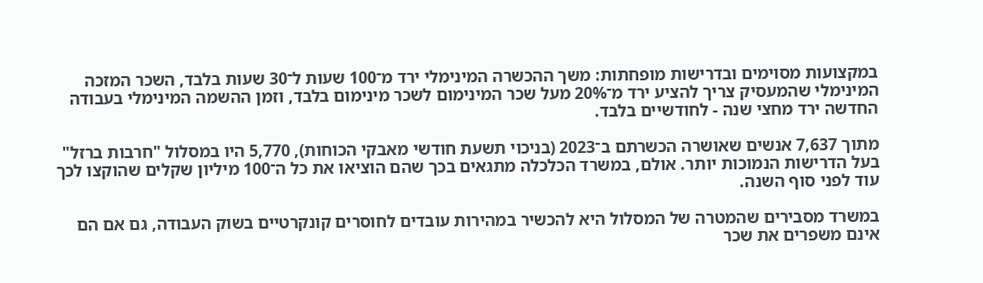במקצועות מסוימים ובדרישות מופחתות: משך ההכשרה המינימלי ירד מ־100 שעות ל־30 שעות בלבד, השכר המזכה המינימלי שהמעסיק צריך להציע ירד מ־20% מעל שכר המינימום לשכר מינימום בלבד, וזמן ההשמה המינימלי בעבודה החדשה ירד מחצי שנה - לחודשיים בלבד.

מתוך 7,637 אנשים שאושרה הכשרתם ב־2023 (בניכוי תשעת חודשי מאבקי הכוחות), 5,770 היו במסלול "חרבות ברזל" בעל הדרישות הנמוכות יותר. אולם, במשרד הכלכלה מתגאים בכך שהם הוציאו את כל ה־100 מיליון שקלים שהוקצו לכך עוד לפני סוף השנה.

במשרד מסבירים שהמטרה של המסלול היא להכשיר במהירות עובדים לחוסרים קונקרטיים בשוק העבודה, גם אם הם אינם משפרים את שכר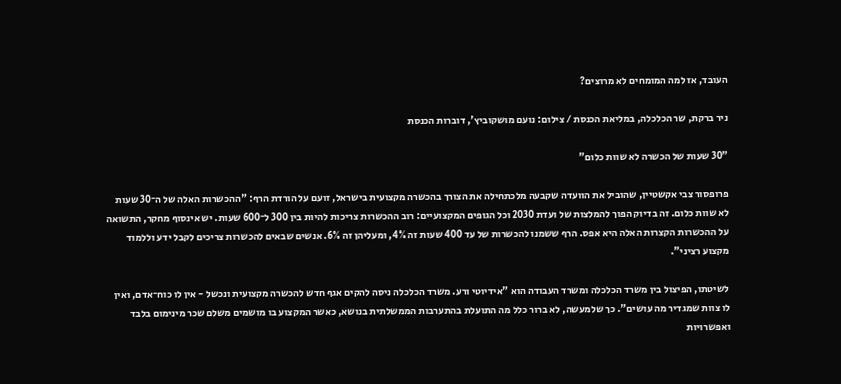העובד, אז למה המומחים לא מרוצים?

ניר ברקת, שר הכלכלה, במליאת הכנסת / צילום: נועם מושקוביץ', דוברות הכנסת

"30 שעות של הכשרה לא שוות כלום"

פרופסור צבי אקשטיין, שהוביל את הוועדה שקבעה מלכתחילה את הצורך בהכשרה מקצועית בישראל, זועם על הורדת הרף: "ההכשרות האלה של ה־30 שעות לא שוות כלום. זה בדיוק הפוך להמלצות של ועדת 2030 וכל הגופים המקצועיים: רוב ההכשרות צריכות להיות בין 300 ל־600 שעות. יש אינסוף מחקר, התשואה על ההכשרות הקצרות האלה היא אפס. הרף ששמנו להכשרות של עד 400 שעות זה 4%, ומעליהן זה 6%. אנשים שבאים להכשרות צריכים לקבל ידע וללמוד מקצוע רציני".

לשיטתו, הפיצול בין משרד הכלכלה ומשרד העבודה הוא "אידיוטי ורע. משרד הכלכלה ניסה להקים אגף חדש להכשרה מקצועית ונכשל - אין לו כוח־אדם, ואין לו צוות שמגדיר מה עושים". כך שלמעשה, לא ברור כלל מה התועלת בהתערבות הממשלתית בנושא, כאשר המקצוע בו מושמים משלם שכר מינימום בלבד ואפשרויות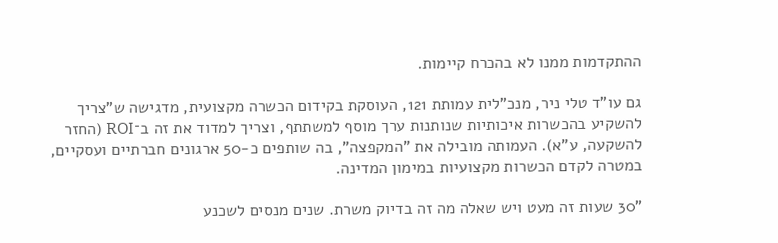ההתקדמות ממנו לא בהכרח קיימות.

גם עו"ד טלי ניר, מנכ"לית עמותת 121, העוסקת בקידום הכשרה מקצועית, מדגישה ש"צריך להשקיע בהכשרות איכותיות שנותנות ערך מוסף למשתתף, וצריך למדוד את זה ב־ROI (החזר להשקעה, ע"א). העמותה מובילה את "המקפצה", בה שותפים כ-50 ארגונים חברתיים ועסקיים, במטרה לקדם הכשרות מקצועיות במימון המדינה.

"30 שעות זה מעט ויש שאלה מה זה בדיוק משרת. שנים מנסים לשכנע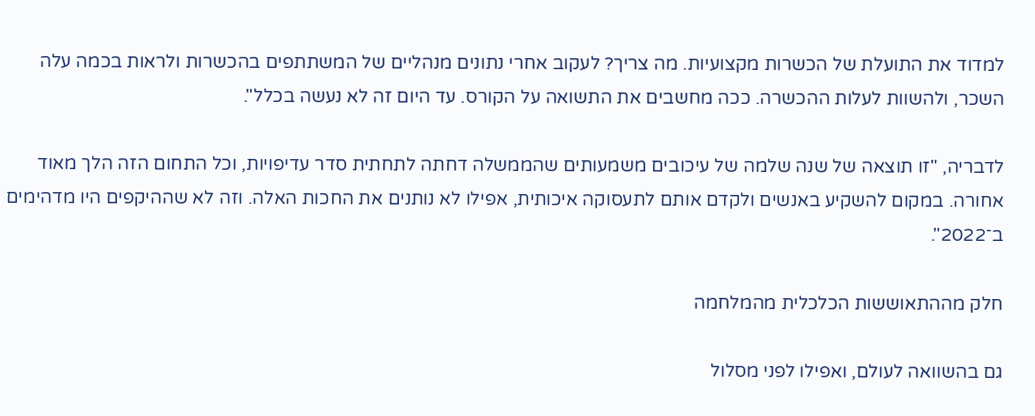למדוד את התועלת של הכשרות מקצועיות. מה צריך? לעקוב אחרי נתונים מנהליים של המשתתפים בהכשרות ולראות בכמה עלה השכר, ולהשוות לעלות ההכשרה. ככה מחשבים את התשואה על הקורס. עד היום זה לא נעשה בכלל".

לדבריה, "זו תוצאה של שנה שלמה של עיכובים משמעותים שהממשלה דחתה לתחתית סדר עדיפויות, וכל התחום הזה הלך מאוד אחורה. במקום להשקיע באנשים ולקדם אותם לתעסוקה איכותית, אפילו לא נותנים את החכות האלה. וזה לא שההיקפים היו מדהימים ב־2022".

חלק מההתאוששות הכלכלית מהמלחמה

גם בהשוואה לעולם, ואפילו לפני מסלול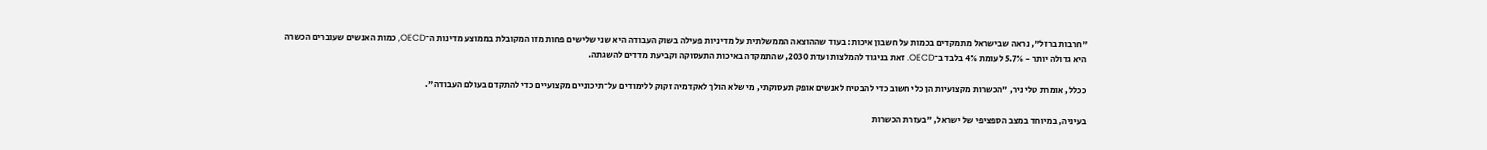"חרבות ברזל", נראה שבישראל מתמקדים בכמות על חשבון איכות: בעוד שההוצאה הממשלתית על מדיניות פעילה בשוק העבודה היא שני שלישים פחות מזו המקובלת בממוצע מדינות ה־OECD, כמות האנשים שעוברים הכשרה היא גדולה יותר - 5.7% לעומת 4% בלבד ב־OECD. זאת בניגוד להמלצות ועדת 2030, שהתמקדה באיכות התעסוקה וקביעת מדדים להשגתה.

ככלל, אומרת טלי ניר, "הכשרות מקצועיות הן כלי חשוב כדי להבטיח לאנשים אופק תעסוקתי, מי שלא הולך לאקדמיה זקוק ללימודים על־תיכוניים מקצועיים כדי להתקדם בעולם העבודה".

בעיניה, במיוחד במצב הספציפי של ישראל, "בעזרת הכשרות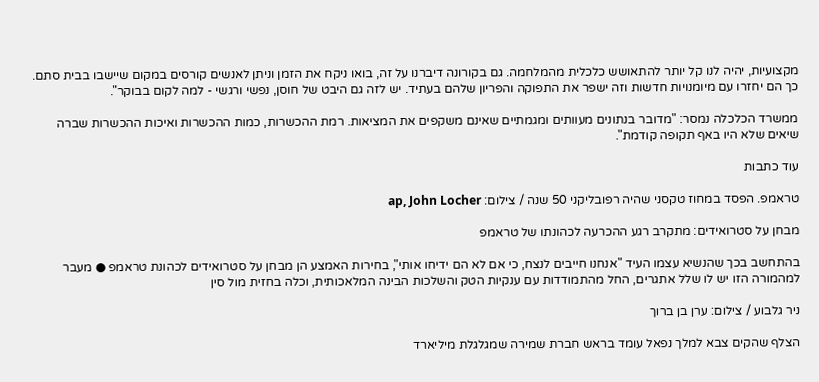מקצועיות, יהיה לנו קל יותר להתאושש כלכלית מהמלחמה. גם בקורונה דיברנו על זה, בואו ניקח את הזמן וניתן לאנשים קורסים במקום שיישבו בבית סתם. כך הם יחזרו עם מיומנויות חדשות וזה ישפר את התפוקה והפריון שלהם בעתיד. יש לזה גם היבט של חוסן, נפשי ורגשי - למה לקום בבוקר".

ממשרד הכלכלה נמסר: "מדובר בנתונים מעוותים ומגמתיים שאינם משקפים את המציאות. רמת ההכשרות, כמות ההכשרות ואיכות ההכשרות שברה שיאים שלא היו באף תקופה קודמת".

עוד כתבות

טראמפ. הפסד במחוז טקסני שהיה רפובליקני 50 שנה / צילום: ap, John Locher

מבחן על סטרואידים: מתקרב רגע ההכרעה לכהונתו של טראמפ

בהתחשב בכך שהנשיא עצמו העיד "אנחנו חייבים לנצח, כי אם לא הם ידיחו אותי", בחירות האמצע הן מבחן על סטרואידים לכהונת טראמפ ● מעבר למהמורה הזו יש לו שלל אתגרים, החל מהתמודדות עם ענקיות הטק והשלכות הבינה המלאכותית, וכלה בחזית מול סין

ניר גלבוע / צילום: ערן בן ברוך

הצלף שהקים צבא למלך נפאל עומד בראש חברת שמירה שמגלגלת מיליארד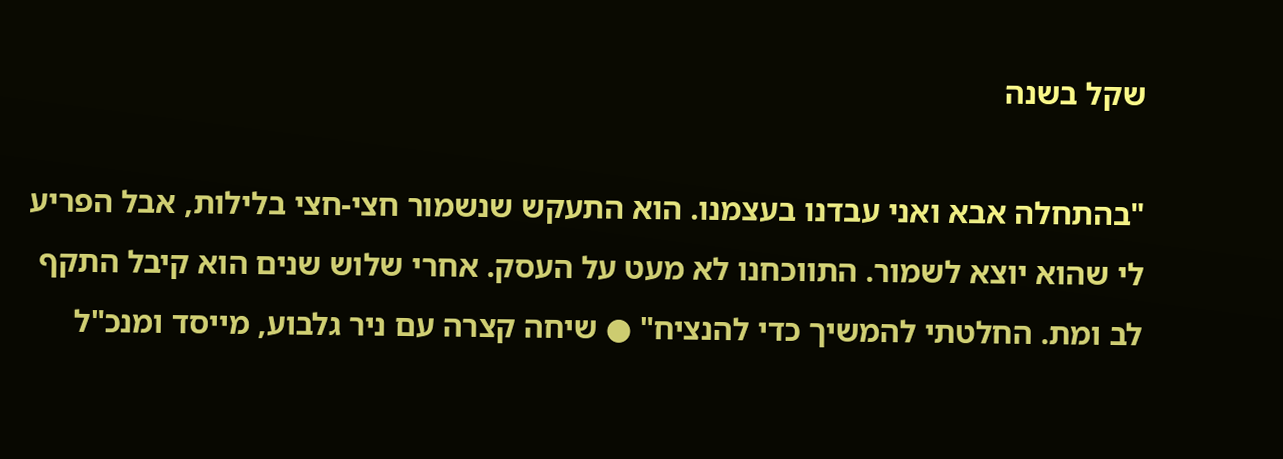שקל בשנה

"בהתחלה אבא ואני עבדנו בעצמנו. הוא התעקש שנשמור חצי-חצי בלילות, אבל הפריע לי שהוא יוצא לשמור. התווכחנו לא מעט על העסק. אחרי שלוש שנים הוא קיבל התקף לב ומת. החלטתי להמשיך כדי להנציח" ● שיחה קצרה עם ניר גלבוע, מייסד ומנכ"ל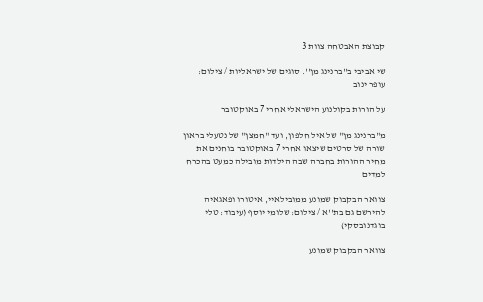קבוצת האבטחה צוות 3

שי אביבי ב''ברנינג מן''. סוגים של ישראליות / צילום: עופר ינוב

על הורות בקולנוע הישראלי אחרי 7 באוקטובר

מ"ברנינג מן" של איל חלפון, ועד "חמצן" של נטעלי בראון שורה של סרטים שיצאו אחרי 7 באוקטובר בוחנים את מחיר ההורות בחברה שבה הילדות מובילה כמעט בהכרח למדים

צוואר הבקבוק שמונע ממובילאיי, איטורו ופאגאיה להירשם גם בת''א / צילום: שלומי יוסף (עיבוד: טלי בוגדנובסקי)

צוואר הבקבוק שמונע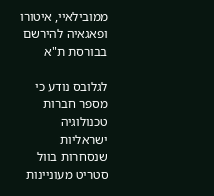ממובילאיי, איטורו ופאגאיה להירשם בבורסת ת"א

לגלובס נודע כי מספר חברות טכנולוגיה ישראליות שנסחרות בוול סטריט מעוניינות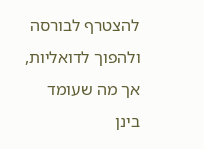להצטרף לבורסה ולהפוך לדואליות, אך מה שעומד בינן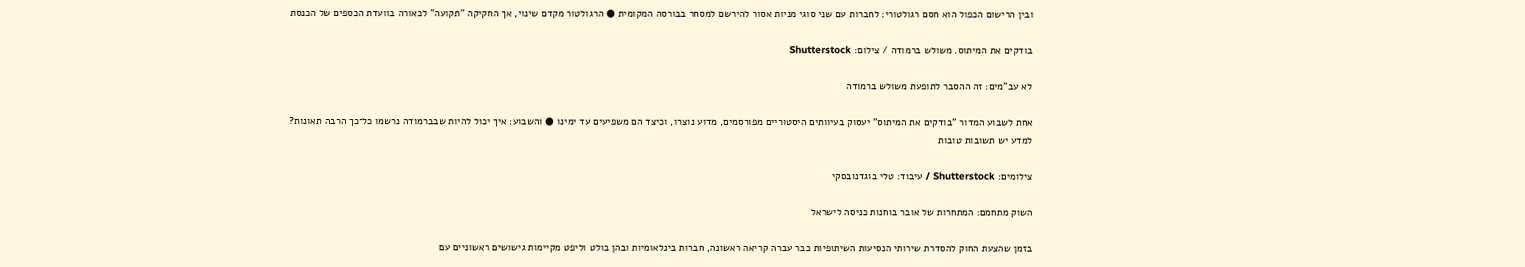ובין הרישום הכפול הוא חסם רגולטורי: לחברות עם שני סוגי מניות אסור להירשם למסחר בבורסה המקומית ● הרגולטור מקדם שינוי, אך החקיקה "תקועה" לכאורה בוועדת הכספים של הכנסת

בודקים את המיתוס. משולש ברמודה / צילום: Shutterstock

לא עב"מים: זה ההסבר לתופעת משולש ברמודה

אחת לשבוע המדור "בודקים את המיתוס" יעסוק בעיוותים היסטוריים מפורסמים, מדוע נוצרו, וכיצד הם משפיעים עד ימינו ● והשבוע: איך יכול להיות שבברמודה נרשמו כל־כך הרבה תאונות? למדע יש תשובות טובות

צילומים: Shutterstock / עיבוד: טלי בוגדנובסקי

השוק מתחמם: המתחרות של אובר בוחנות כניסה לישראל

בזמן שהצעת החוק להסדרת שירותי הנסיעות השיתופיות כבר עברה קריאה ראשונה, חברות בינלאומיות ובהן בולט וליפט מקיימות גישושים ראשוניים עם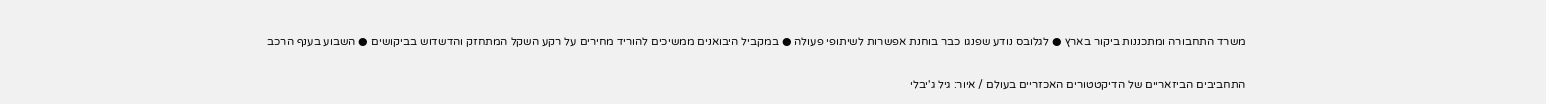משרד התחבורה ומתכננות ביקור בארץ ● לגלובס נודע שפנגו כבר בוחנת אפשרות לשיתופי פעולה ● במקביל היבואנים ממשיכים להוריד מחירים על רקע השקל המתחזק והדשדוש בביקושים ● השבוע בענף הרכב

התחביבים הביזאריים של הדיקטטורים האכזריים בעולם / איור: גיל ג'יבלי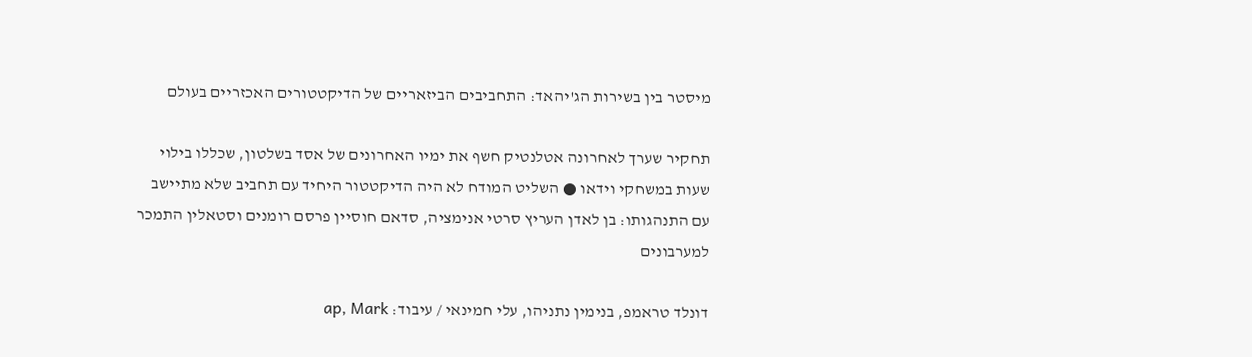מיסטר בין בשירות הג'יהאד: התחביבים הביזאריים של הדיקטטורים האכזריים בעולם

תחקיר שערך לאחרונה אטלנטיק חשף את ימיו האחרונים של אסד בשלטון, שכללו בילוי שעות במשחקי וידאו ● השליט המודח לא היה הדיקטטור היחיד עם תחביב שלא מתיישב עם התנהגותו: בן לאדן העריץ סרטי אנימציה, סדאם חוסיין פרסם רומנים וסטאלין התמכר למערבונים

דונלד טראמפ, בנימין נתניהו, עלי חמינאי / עיבוד: ap, Mark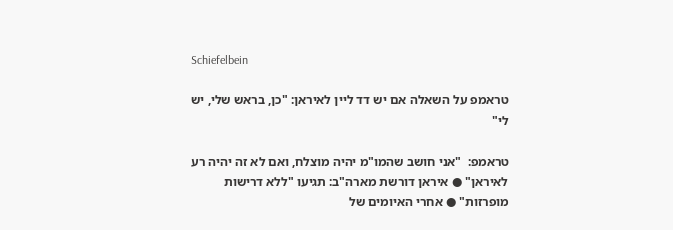Schiefelbein

טראמפ על השאלה אם יש דד ליין לאיראן: "כן, בראש שלי, יש לי"

טראמפ:  "אני חושב שהמו"מ יהיה מוצלח, ואם לא זה יהיה רע לאיראן" ● איראן דורשת מארה"ב: תגיעו "ללא דרישות מופרזות" ● אחרי האיומים של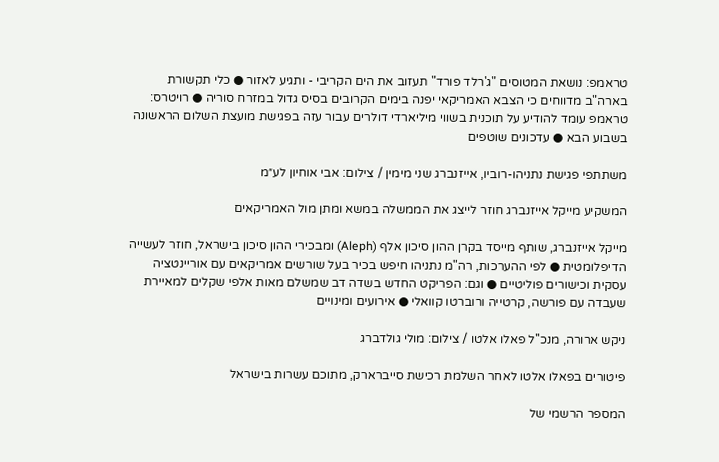טראמפ: נושאת המטוסים "ג'רלד פורד" תעזוב את הים הקריבי - ותגיע לאזור ● כלי תקשורת בארה"ב מדווחים כי הצבא האמריקאי יפנה בימים הקרובים בסיס גדול במזרח סוריה ● רויטרס: טראמפ עומד להודיע על תוכנית בשווי מיליארדי דולרים עבור עזה בפגישת מועצת השלום הראשונה בשבוע הבא ● עדכונים שוטפים

משתתפי פגישת נתניהו-רוביו, אייזנברג שני מימין / צילום: אבי אוחיון לע״מ

המשקיע מייקל אייזנברג חוזר לייצג את הממשלה במשא ומתן מול האמריקאים

מייקל אייזנברג, שותף מייסד בקרן ההון סיכון אלף (Aleph) ומבכירי ההון סיכון בישראל, חוזר לעשייה הדיפלומטית ● לפי ההערכות, רה"מ נתניהו חיפש בכיר בעל שורשים אמריקאים עם אוריינטציה עסקית וכישורים פוליטיים ● וגם: הפריקט החדש בשדה דב שמשלם מאות אלפי שקלים למאיירת שעבדה עם פורשה, קרטייה ורוברטו קוואלי ● אירועים ומינויים

ניקש ארורה, מנכ''ל פאלו אלטו / צילום: מולי גולדברג

פיטורים בפאלו אלטו לאחר השלמת רכישת סייברארק, מתוכם עשרות בישראל

המספר הרשמי של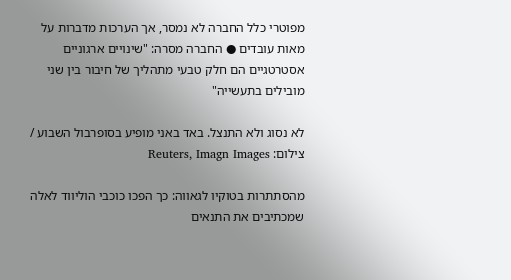מפוטרי כלל החברה לא נמסר, אך הערכות מדברות על מאות עובדים ● החברה מסרה: "שינויים ארגוניים אסטרטגיים הם חלק טבעי מתהליך של חיבור בין שני מובילים בתעשייה"

לא נסוג ולא התנצל. באד באני מופיע בסופרבול השבוע / צילום: Reuters, Imagn Images

מהסתתרות בטוקיו לגאווה: כך הפכו כוכבי הוליווד לאלה שמכתיבים את התנאים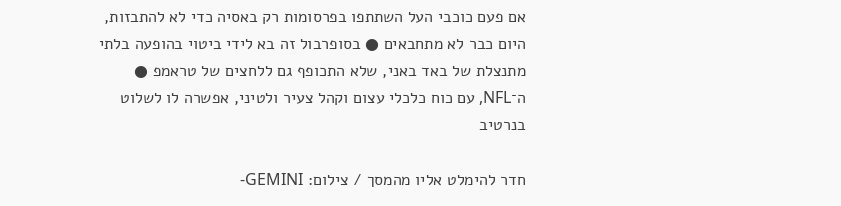אם פעם כוכבי העל השתתפו בפרסומות רק באסיה כדי לא להתבזות, היום כבר לא מתחבאים ● בסופרבול זה בא לידי ביטוי בהופעה בלתי מתנצלת של באד באני, שלא התכופף גם ללחצים של טראמפ ● ה־NFL, עם כוח כלכלי עצום וקהל צעיר ולטיני, אפשרה לו לשלוט בנרטיב

חדר להימלט אליו מהמסך / צילום: GEMINI-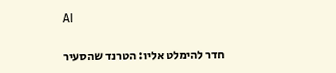AI

חדר להימלט אליו: הטרנד שהסעיר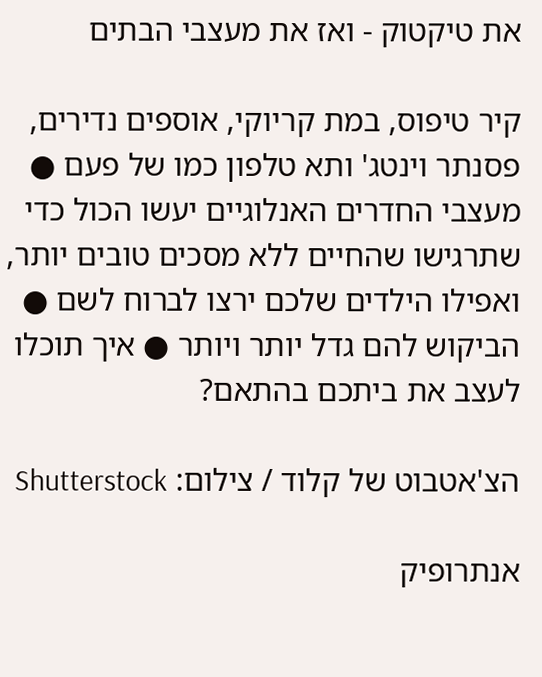את טיקטוק - ואז את מעצבי הבתים

קיר טיפוס, במת קריוקי, אוספים נדירים, פסנתר וינטג' ותא טלפון כמו של פעם ● מעצבי החדרים האנלוגיים יעשו הכול כדי שתרגישו שהחיים ללא מסכים טובים יותר, ואפילו הילדים שלכם ירצו לברוח לשם ● הביקוש להם גדל יותר ויותר ● איך תוכלו לעצב את ביתכם בהתאם?

הצ'אטבוט של קלוד / צילום: Shutterstock

אנתרופיק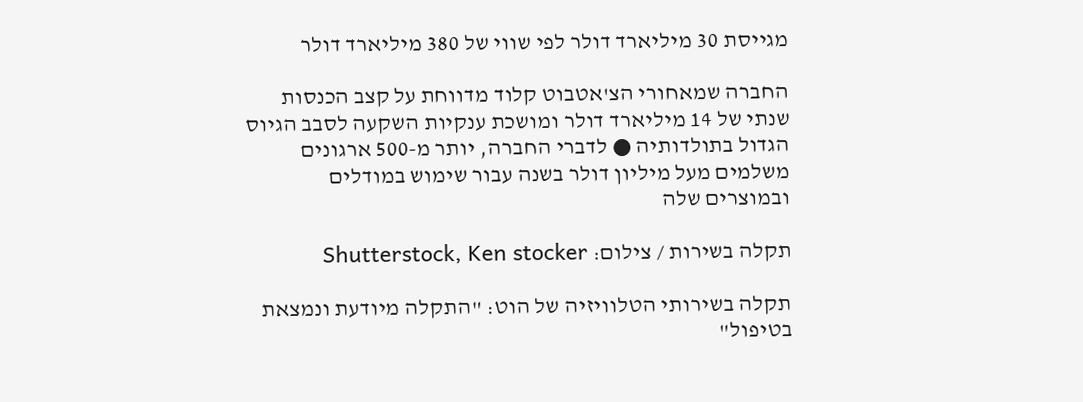מגייסת 30 מיליארד דולר לפי שווי של 380 מיליארד דולר

החברה שמאחורי הצ'אטבוט קלוד מדווחת על קצב הכנסות שנתי של 14 מיליארד דולר ומושכת ענקיות השקעה לסבב הגיוס הגדול בתולדותיה ● לדברי החברה, יותר מ-500 ארגונים משלמים מעל מיליון דולר בשנה עבור שימוש במודלים ובמוצרים שלה

תקלה בשירות / צילום: Shutterstock, Ken stocker

תקלה בשירותי הטלוויזיה של הוט: "התקלה מיודעת ונמצאת בטיפול"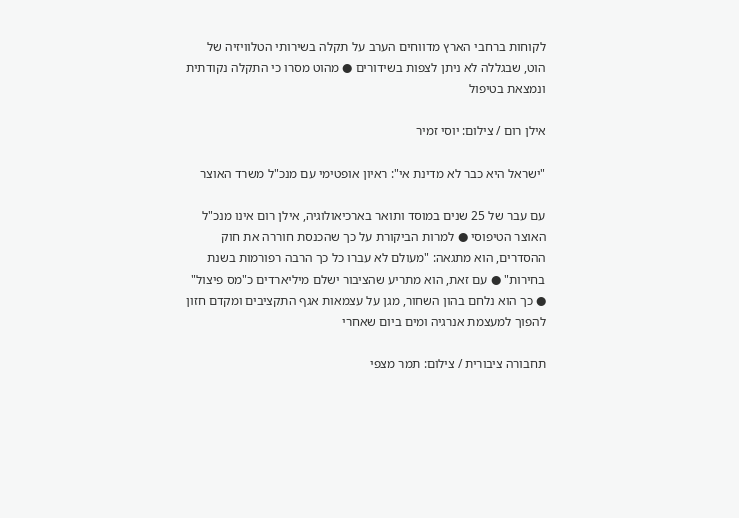לקוחות ברחבי הארץ מדווחים הערב על תקלה בשירותי הטלוויזיה של הוט, שבגללה לא ניתן לצפות בשידורים ● מהוט מסרו כי התקלה נקודתית ונמצאת בטיפול

אילן רום / צילום: יוסי זמיר

"ישראל היא כבר לא מדינת אי": ראיון אופטימי עם מנכ"ל משרד האוצר

עם עבר של 25 שנים במוסד ותואר בארכיאולוגיה, אילן רום אינו מנכ"ל האוצר הטיפוסי ● למרות הביקורת על כך שהכנסת חוררה את חוק ההסדרים, הוא מתגאה: "מעולם לא עברו כל כך הרבה רפורמות בשנת בחירות" ● עם זאת, הוא מתריע שהציבור ישלם מיליארדים כ"מס פיצול" ● כך הוא נלחם בהון השחור, מגן על עצמאות אגף התקציבים ומקדם חזון להפוך למעצמת אנרגיה ומים ביום שאחרי

תחבורה ציבורית / צילום: תמר מצפי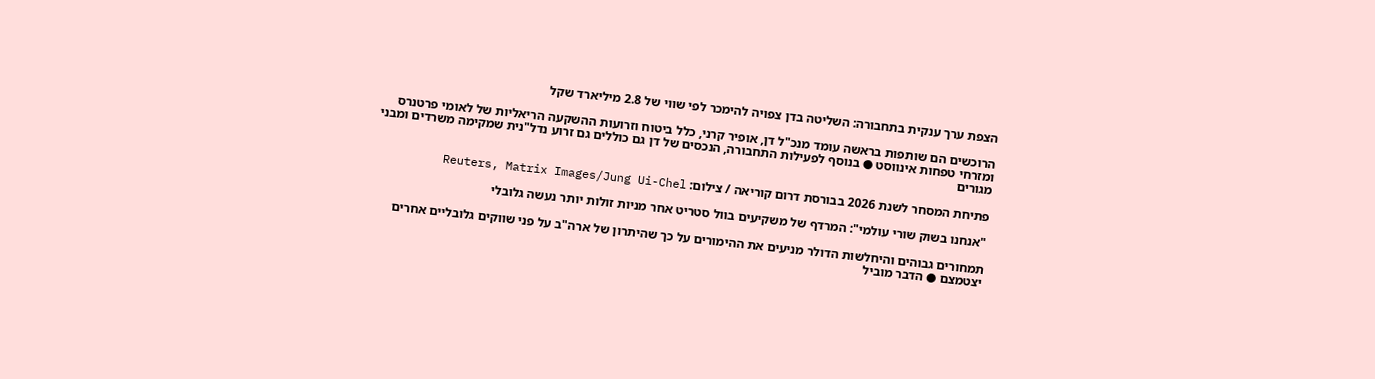הצפת ערך ענקית בתחבורה: השליטה בדן צפויה להימכר לפי שווי של 2.8 מיליארד שקל

הרוכשים הם שותפות בראשה עומד מנכ"ל דן, אופיר קרני, כלל ביטוח וזרועות ההשקעה הריאליות של לאומי פרטנרס ומזרחי טפחות אינווסט ● בנוסף לפעילות התחבורה, הנכסים של דן גם כוללים גם זרוע נדל"נית שמקימה משרדים ומבני מגורים

פתיחת המסחר לשנת 2026 בבורסת דרום קוריאה / צילום: Reuters, Matrix Images/Jung Ui-Chel

"אנחנו בשוק שורי עולמי": המרדף של משקיעים בוול סטריט אחר מניות זולות יותר נעשה גלובלי

תמחורים גבוהים והיחלשות הדולר מניעים את ההימורים על כך שהיתרון של ארה"ב על פני שווקים גלובליים אחרים יצטמצם ● הדבר מוביל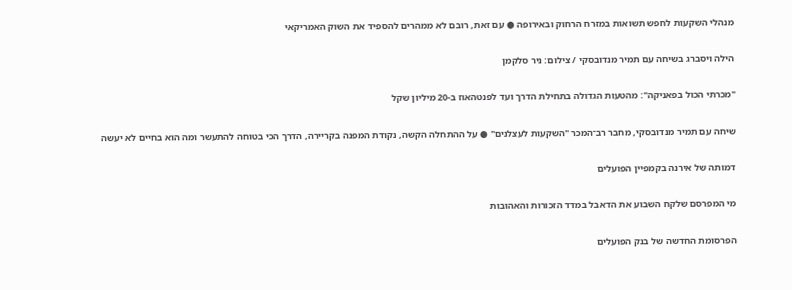מנהלי השקעות לחפש תשואות במזרח הרחוק ובאירופה ● עם זאת, רובם לא ממהרים להספיד את השוק האמריקאי

הילה ויסברג בשיחה עם תמיר מנדובסקי / צילום: ניר סלקמן

"מכרתי הכול בפאניקה": מהטעות הגדולה בתחילת הדרך ועד לפנטהאוז ב-20 מיליון שקל

שיחה עם תמיר מנדובסקי, מחבר רב־המכר "השקעות לעצלנים" ● על ההתחלה הקשה, נקודת המפנה בקריירה, הדרך הכי בטוחה להתעשר ומה הוא בחיים לא יעשה

דמותה של אירנה בקמפיין הפועלים

מי המפרסם שלקח השבוע את הדאבל במדד הזכורות והאהובות

הפרסומת החדשה של בנק הפועלים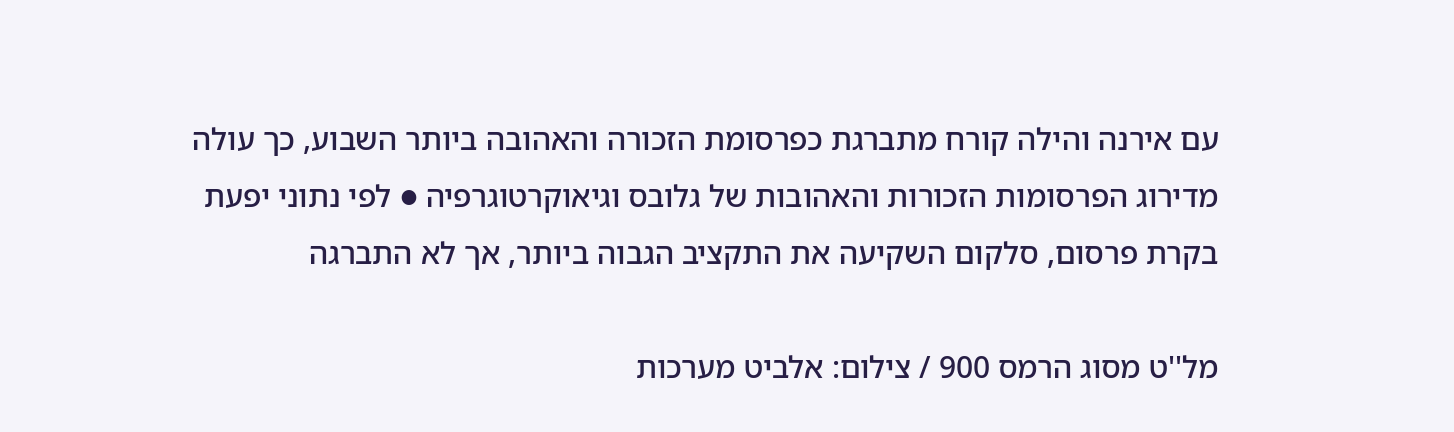עם אירנה והילה קורח מתברגת כפרסומת הזכורה והאהובה ביותר השבוע, כך עולה מדירוג הפרסומות הזכורות והאהובות של גלובס וגיאוקרטוגרפיה ● לפי נתוני יפעת בקרת פרסום, סלקום השקיעה את התקציב הגבוה ביותר, אך לא התברגה

מל''ט מסוג הרמס 900 / צילום: אלביט מערכות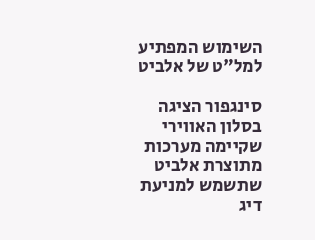השימוש המפתיע למל"ט של אלביט

סינגפור הציגה בסלון האווירי שקיימה מערכות מתוצרת אלביט שתשמש למניעת דיג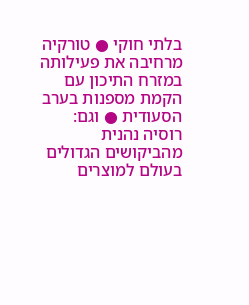בלתי חוקי ● טורקיה מרחיבה את פעילותה במזרח התיכון עם הקמת מספנות בערב הסעודית ● וגם: רוסיה נהנית מהביקושים הגדולים בעולם למוצרים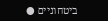ביטחוניים ●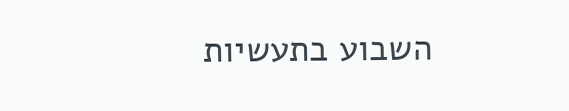השבוע בתעשיות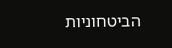הביטחוניות